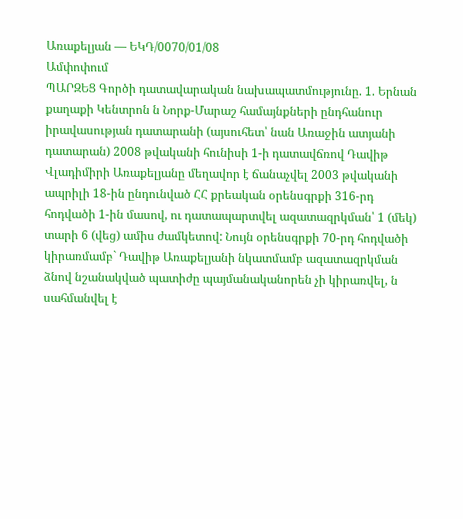Առաքելյան — ԵԿԴ/0070/01/08
Ամփոփում
ՊԱՐԶԵՑ Գործի դատավարական նախապատմությունը. 1. Երնան քաղաքի Կենտրոն ն Նորք-Մարաշ համայնքների ընդհանուր իրավասության դատարանի (այսուհետ՝ նան Առաջին ատյանի դատարան) 2008 թվականի հունիսի 1-ի դատավճռով Դավիթ Վլադիմիրի Առաքելյանը մեղավոր է ճանաչվել 2003 թվականի ապրիլի 18-ին ընդունված ՀՀ քրեական օրենսգրքի 316-րդ հոդվածի 1-ին մասով, ու դատապարտվել ազատազրկման՝ 1 (մեկ) տարի 6 (վեց) ամիս ժամկետով: Նույն օրենսգրքի 70-րդ հոդվածի կիրառմամբ` Դավիթ Առաքելյանի նկատմամբ ազատազրկման ձնով նշանակված պատիժը պայմանականորեն չի կիրառվել, ն սահմանվել է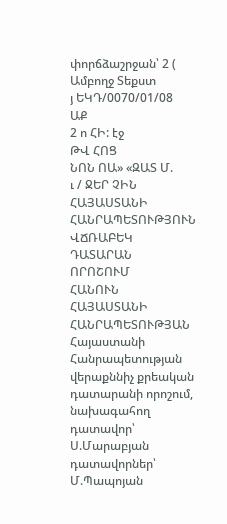փորճձաշրջան՝ 2 (
Ամբողջ Տեքստ
յ ԵԿԴ/0070/01/08
ԱՔ
2 ո ՀԻ: էջ
ԹՎ ՀՈՑ
ՆՈՆ ՈԱ» «ԶԱՏ Մ.
ւ / ՋԵՐ ՉԻՆ
ՀԱՅԱՍՏԱՆԻ ՀԱՆՐԱՊԵՏՈՒԹՅՈՒՆ
ՎՃՌԱԲԵԿ ԴԱՏԱՐԱՆ
ՈՐՈՇՈՒՄ
ՀԱՆՈՒՆ ՀԱՅԱՍՏԱՆԻ ՀԱՆՐԱՊԵՏՈՒԹՅԱՆ
Հայաստանի Հանրապետության
վերաքննիչ քրեական դատարանի որոշում,
նախագահող դատավոր՝ Ս.Մարաբյան
դատավորներ՝ Մ.Պապոյան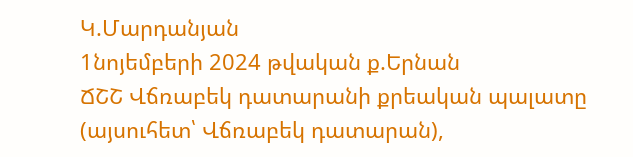Կ.Մարդանյան
1նոյեմբերի 2024 թվական ք.Երնան
ՃՇՇ Վճռաբեկ դատարանի քրեական պալատը (այսուհետ՝ Վճռաբեկ դատարան),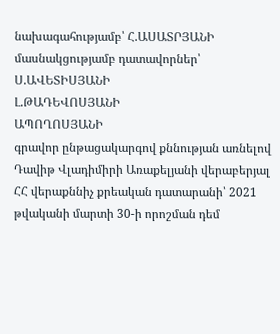նախագահությամբ՝ Հ.ԱՍԱՏՐՅԱՆԻ
մասնակցությամբ դատավորներ՝ Ս.ԱՎԵՏԻՍՅԱՆԻ
Լ.ԹԱԴԵՎՈՍՅԱՆԻ
ԱՊՈՂՈՍՅԱՆԻ
գրավոր ընթացակարգով քննության առնելով Դավիթ Վլադիմիրի Առաքելյանի վերաբերյալ ՀՀ վերաքննիչ քրեական դատարանի՝ 2021 թվականի մարտի 30-ի որոշման դեմ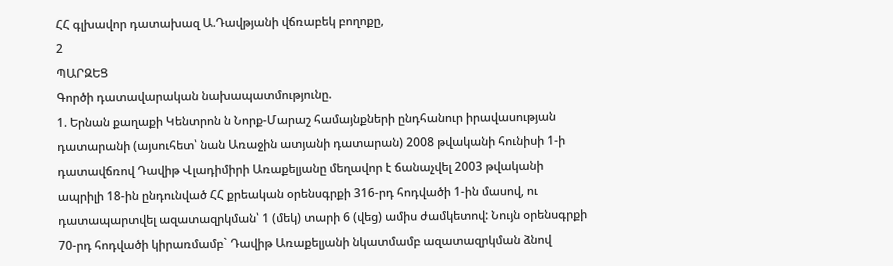ՀՀ գլխավոր դատախազ Ա.Դավթյանի վճռաբեկ բողոքը,
2
ՊԱՐԶԵՑ
Գործի դատավարական նախապատմությունը.
1. Երնան քաղաքի Կենտրոն ն Նորք-Մարաշ համայնքների ընդհանուր իրավասության դատարանի (այսուհետ՝ նան Առաջին ատյանի դատարան) 2008 թվականի հունիսի 1-ի դատավճռով Դավիթ Վլադիմիրի Առաքելյանը մեղավոր է ճանաչվել 2003 թվականի ապրիլի 18-ին ընդունված ՀՀ քրեական օրենսգրքի 316-րդ հոդվածի 1-ին մասով, ու դատապարտվել ազատազրկման՝ 1 (մեկ) տարի 6 (վեց) ամիս ժամկետով: Նույն օրենսգրքի 70-րդ հոդվածի կիրառմամբ` Դավիթ Առաքելյանի նկատմամբ ազատազրկման ձնով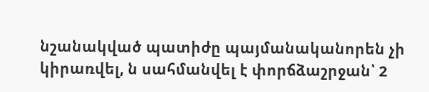նշանակված պատիժը պայմանականորեն չի կիրառվել, ն սահմանվել է փորճձաշրջան՝ 2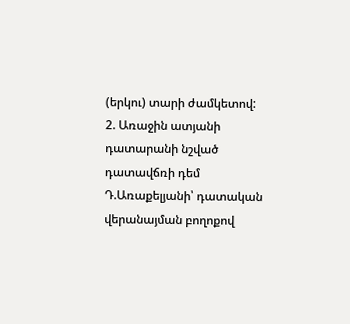(երկու) տարի ժամկետով:
2. Առաջին ատյանի դատարանի նշված դատավճռի դեմ Դ.Առաքելյանի՝ դատական վերանայման բողոքով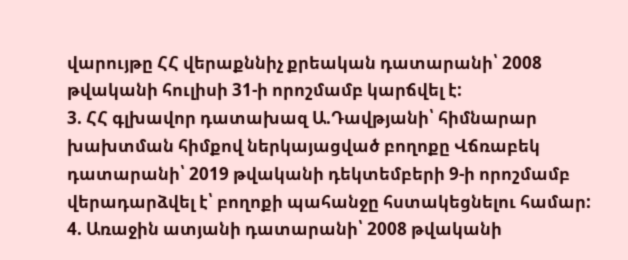վարույթը ՀՀ վերաքննիչ քրեական դատարանի՝ 2008 թվականի հուլիսի 31-ի որոշմամբ կարճվել է:
3. ՀՀ գլխավոր դատախազ Ա.Դավթյանի՝ հիմնարար խախտման հիմքով ներկայացված բողոքը Վճռաբեկ դատարանի՝ 2019 թվականի դեկտեմբերի 9-ի որոշմամբ վերադարձվել է՝ բողոքի պահանջը հստակեցնելու համար:
4. Առաջին ատյանի դատարանի՝ 2008 թվականի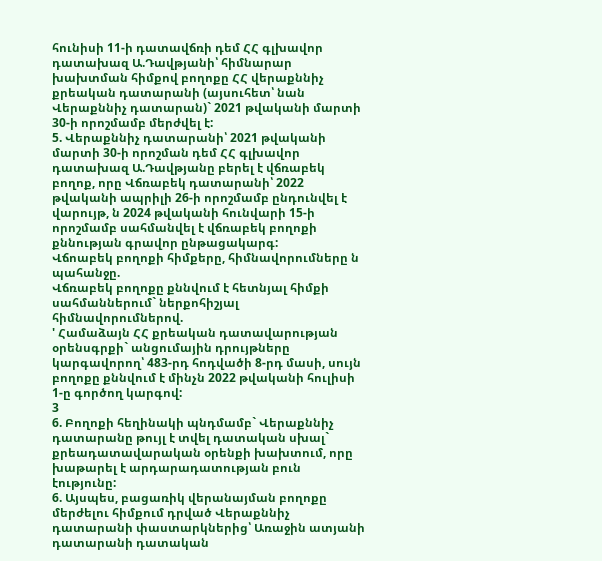հունիսի 11-ի դատավճռի դեմ ՀՀ գլխավոր դատախազ Ա.Դավթյանի՝ հիմնարար խախտման հիմքով բողոքը ՀՀ վերաքննիչ քրեական դատարանի (այսուհետ՝ նան Վերաքննիչ դատարան)` 2021 թվականի մարտի 30-ի որոշմամբ մերժվել է:
5. Վերաքննիչ դատարանի՝ 2021 թվականի մարտի 30-ի որոշման դեմ ՀՀ գլխավոր դատախազ Ա.Դավթյանը բերել է վճռաբեկ բողոք, որը Վճռաբեկ դատարանի՝ 2022 թվականի ապրիլի 26-ի որոշմամբ ընդունվել է վարույթ, ն 2024 թվականի հունվարի 15-ի որոշմամբ սահմանվել է վճռաբեկ բողոքի քննության գրավոր ընթացակարգ:
Վճոաբեկ բողոքի հիմքերը, հիմնավորումները ն պահանջը.
Վճռաբեկ բողոքը քննվում է հետնյալ հիմքի սահմաններում` ներքոհիշյալ հիմնավորումներով.
' Համաձայն ՀՀ քրեական դատավարության օրենսգրքի` անցումային դրույթները կարգավորող՝ 483-րդ հոդվածի 8-րդ մասի, սույն բողոքը քննվում է մինչն 2022 թվականի հուլիսի 1-ը գործող կարգով:
3
6. Բողոքի հեղինակի պնդմամբ` Վերաքննիչ դատարանը թույլ է տվել դատական սխալ` քրեադատավարական օրենքի խախտում, որը խաթարել է արդարադատության բուն էությունը:
6. Այսպես, բացառիկ վերանայման բողոքը մերժելու հիմքում դրված Վերաքննիչ դատարանի փաստարկներից՝ Առաջին ատյանի դատարանի դատական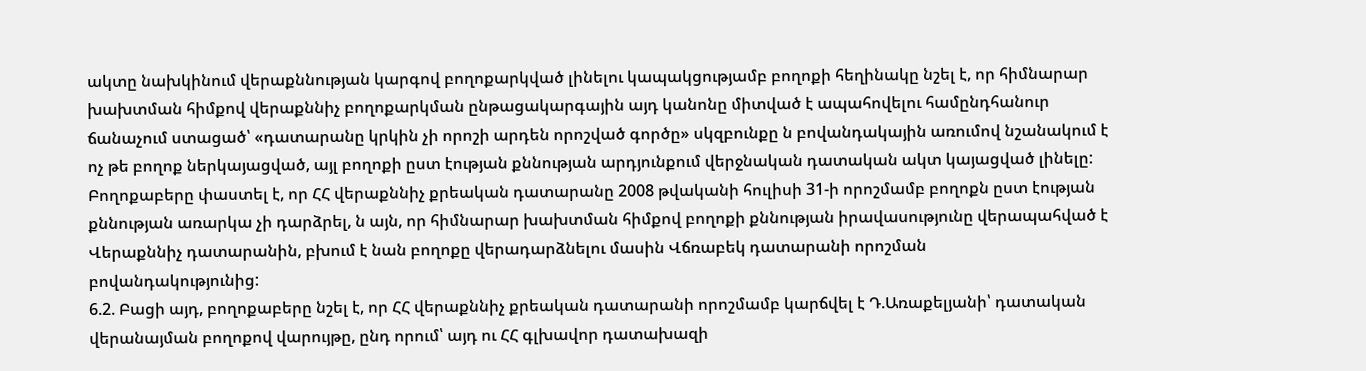ակտը նախկինում վերաքննության կարգով բողոքարկված լինելու կապակցությամբ բողոքի հեղինակը նշել է, որ հիմնարար խախտման հիմքով վերաքննիչ բողոքարկման ընթացակարգային այդ կանոնը միտված է ապահովելու համընդհանուր ճանաչում ստացած՝ «դատարանը կրկին չի որոշի արդեն որոշված գործը» սկզբունքը ն բովանդակային առումով նշանակում է ոչ թե բողոք ներկայացված, այլ բողոքի ըստ էության քննության արդյունքում վերջնական դատական ակտ կայացված լինելը: Բողոքաբերը փաստել է, որ ՀՀ վերաքննիչ քրեական դատարանը 2008 թվականի հուլիսի 31-ի որոշմամբ բողոքն ըստ էության քննության առարկա չի դարձրել, ն այն, որ հիմնարար խախտման հիմքով բողոքի քննության իրավասությունը վերապահված է Վերաքննիչ դատարանին, բխում է նան բողոքը վերադարձնելու մասին Վճռաբեկ դատարանի որոշման
բովանդակությունից:
6.2. Բացի այդ, բողոքաբերը նշել է, որ ՀՀ վերաքննիչ քրեական դատարանի որոշմամբ կարճվել է Դ.Առաքելյանի՝ դատական վերանայման բողոքով վարույթը, ընդ որում՝ այդ ու ՀՀ գլխավոր դատախազի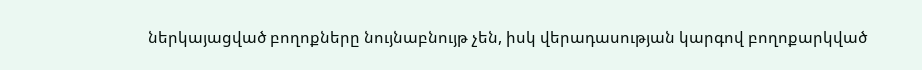ներկայացված բողոքները նույնաբնույթ չեն, իսկ վերադասության կարգով բողոքարկված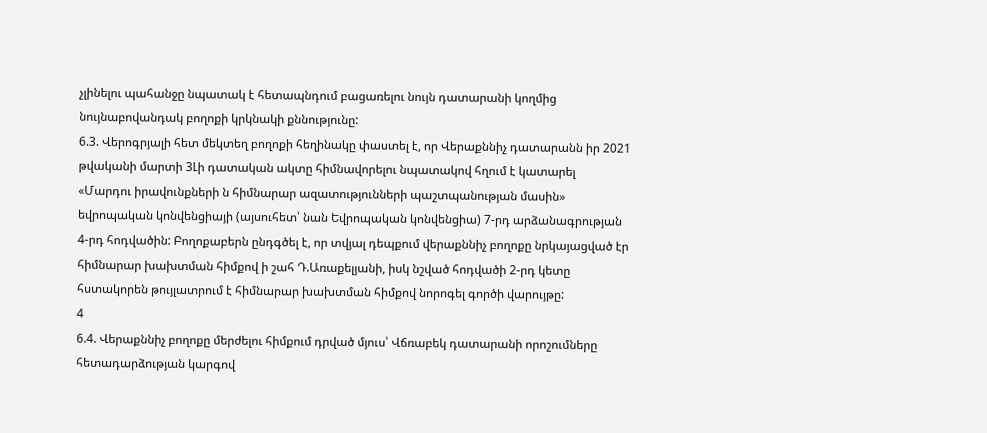չլինելու պահանջը նպատակ է հետապնդում բացառելու նույն դատարանի կողմից նույնաբովանդակ բողոքի կրկնակի քննությունը:
6.3. Վերոգրյալի հետ մեկտեղ բողոքի հեղինակը փաստել է, որ Վերաքննիչ դատարանն իր 2021 թվականի մարտի 3Լի դատական ակտը հիմնավորելու նպատակով հղում է կատարել «Մարդու իրավունքների ն հիմնարար ազատությունների պաշտպանության մասին» եվրոպական կոնվենցիայի (այսուհետ՝ նան Եվրոպական կոնվենցիա) 7-րդ արձանագրության 4-րդ հոդվածին: Բողոքաբերն ընդգծել է, որ տվյալ դեպքում վերաքննիչ բողոքը նրկայացված էր հիմնարար խախտման հիմքով ի շահ Դ.Առաքելյանի, իսկ նշված հոդվածի 2-րդ կետը հստակորեն թույլատրում է հիմնարար խախտման հիմքով նորոգել գործի վարույթը:
4
6.4. Վերաքննիչ բողոքը մերժելու հիմքում դրված մյուս՝ Վճռաբեկ դատարանի որոշումները հետադարձության կարգով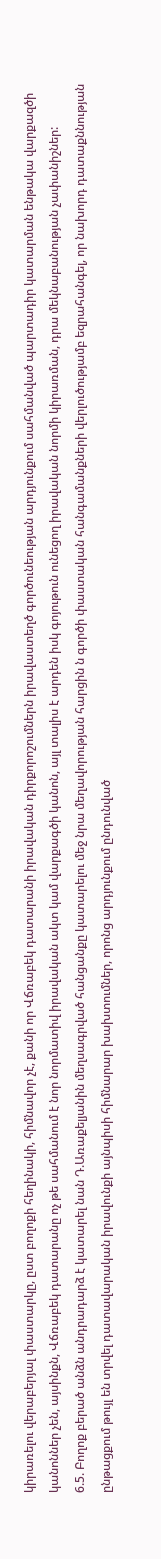կիրառելու վերաբերյալ փաստարկը, ըստ բողոքի հեղինակի, հիմնավոր չէ, քանի որ Վճռաբեկ դատարանի իրավական դիրքորոշումներն իրավաստեղծ գործունեության արդյունքում սահմանված պարտադիր կատարման ենթակա վարքազծի կանոններ չեն, այսինքն, Վճռաբեկ դատարանը ոչ թե սահմանում է նոր նորմատիվ իրավական ակտ կամ վարքագծի կանոն, այլ տալիս է արդեն իսկ գոյութուն ունեցող իրավական նորմի կիրառման, դրա մեկնաբանության չափանիշներ:
6.5. Բողոք բերած անձն անդրադարձ է կատարել նան Դ.Առաքելյանին մեղսագրված հանցանքը կատարելու մեջ նրա մեղավորության հարցին ն գործի փաստական հանգամանքների վերլուծությամբ եզրահանգել, որ նախորդ դատաքննության ընթացքում թույլ են տրվել դատավարական իրավունքի այնպիսի հիմնարար խախտումներ, որոնց արդյունքում ընդունված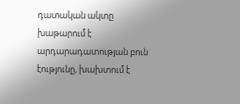դատական ակտը խաթարում է արդարադատության բուն էությունը, խախտում է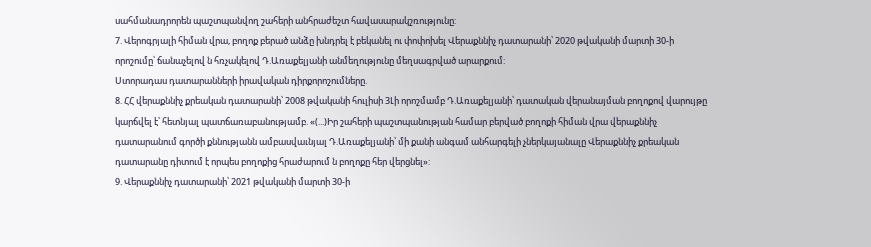սահմանադրորեն պաշտպանվող շահերի անհրաժեշտ հավասարակշռությունը:
7. Վերոգրյալի հիման վրա, բողոք բերած անձը խնդրել է բեկանել ու փոփոխել Վերաքննիչ դատարանի՝ 2020 թվականի մարտի 30-ի որոշումը՝ ճանաչելով ն հռչակելով Դ.Առաքելյանի անմեղությունը մեղսագրված արարքում:
Ստորադաս դատարանների իրավական դիրքորոշումները.
8. ՀՀ վերաքննիչ քրեական դատարանի՝ 2008 թվականի հուլիսի 3Լի որոշմամբ Դ.Առաքելյանի՝ դատական վերանայման բողոքով վարույթը կարճվել է՝ հետնյալ պատճառաբանությամբ. «(...)Իր շահերի պաշտպանության համար բերված բողոքի հիման վրա վերաքննիչ դատարանում գործի քննությանն ամբասվաւնյալ Դ.Առաքելյանի՝ մի քանի անգամ անհարգելի չներկայանալը Վերաքննիչ քրեական դատարանը դիտում է որպես բողոքից հրաժարում ն բողոքը հեր վերցնել»:
9. Վերաքննիչ դատարանի՝ 2021 թվականի մարտի 30-ի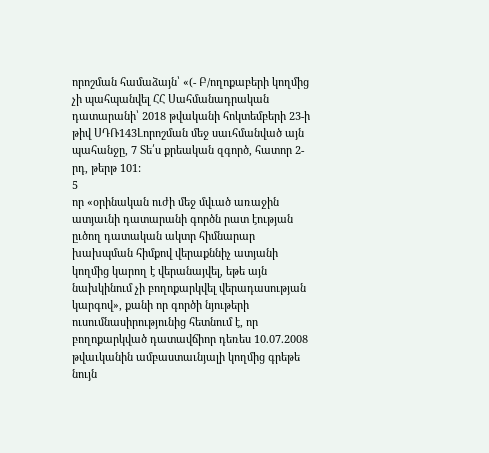որոշման համաձայն՝ «(- Բ/ողոքաբերի կողմից չի պահպանվել ՀՀ Սահմանադրական դատարանի՝ 2018 թվականի հոկտեմբերի 23-ի թիվ ՍԴՌ143Լորոշման մեջ սաւհմանված այն պահանջը, 7 Տե՛ս քրեական զգործ, հատոր 2-րդ, թերթ 101:
5
որ «օրինական ուժի մեջ մվւած առաջին ատյաւնի դատարանի գործն րատ էության ըւծող դատական ակտր հիմնարար խախպման հիմքով վերաքննիչ ատյանի կողմից կարող է վերանայվել, եթե այն նախկինում չի բողոքարկվել վերադասության կարգով», քանի որ գործի նյութերի ուսումնասիրությունից հետնում է, որ բողոքարկված դատավճիոր դեռես 10.07.2008 թվաւկանին ամբաստաւնյալի կողմից գրեթե նույն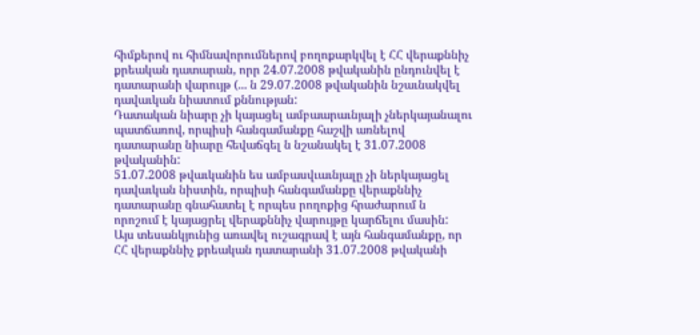հիմքերով ու հիմնավորումներով բողոքարկվել է ՀՀ վերաքննիչ քրեական դատարան, որր 24.07.2008 թվականին ընդունվել է դատարանի վարույթ (... ն 29.07.2008 թվականին նշաւնակվել դավաւկան նիատում քննության:
Դատական նիարը չի կայացել ամբաարաւնյալի չներկայանալու պատճառով, որպիսի հանգամանքը հաշվի առնելով դատարանը նիարը հեվաճգել ն նշանակել է 31.07.2008 թվականին:
51.07.2008 թվաւկանին ես ամբասվւաւնյալը չի ներկայացել դավաւկան նիստին, որպիսի հանգամանքը վերաքննիչ դատարանը գնահատել է որպես րողոքից հրաժարում ն որոշում է կայացրել վերաքննիչ վարույթը կարճելու մասին:
Այս տեսանկյունից առավել ուշագրավ է այն հանգամանքը, որ ՀՀ վերաքննիչ քրեական դատարանի 31.07.2008 թվականի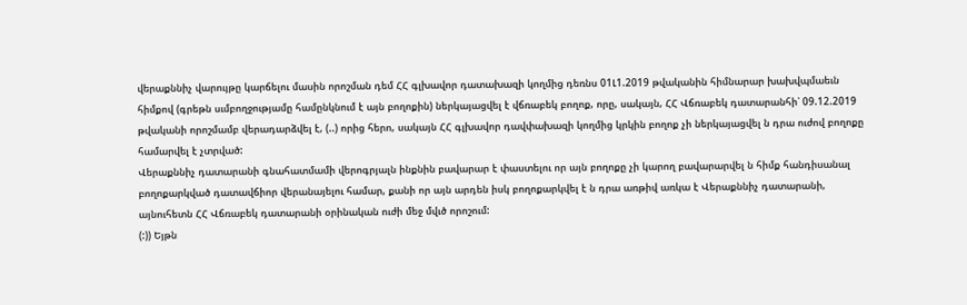վերաքննիչ վարույթը կարճելու մասին որոշման դեմ ՀՀ գլխավոր դատախազի կողմից դեռնս 01Լ1.2019 թվականին հիմնարար խախվպմաեւն հիմքով (գրեթն սւմբողջությամը համընկնում է այն բողոքին) ներկայացվել է վճռաբեկ բողոք, որը, սակայն, ՀՀ Վճռաբեկ դատարանհի՝ 09.12.2019 թվականի որոշմամբ վերադարձվել է, (..) որից հերո, սակայն ՀՀ գլխավոր դավփախազի կողմից կրկին բողոք չի ներկայացվել ն դրա ուժով բողոքը համարվել է չտրված:
Վերաքննիչ դատարանի գնահատմամի վերոգրյալն ինքնին բավարար է փաստելու որ այն բողոքը չի կարող բավարարվել ն հիմք հանդիսանալ բողոքարկված դատավճիոր վերանայելու համար, քանի որ այն արդեն իսկ բողոքարկվել է ն դրա առթիվ առկա է Վերաքննիչ դատարանի, այնուհետն ՀՀ Վճռաբեկ դատարանի օրինական ուժի մեջ մվւծ որոշում:
(:)) Եյթն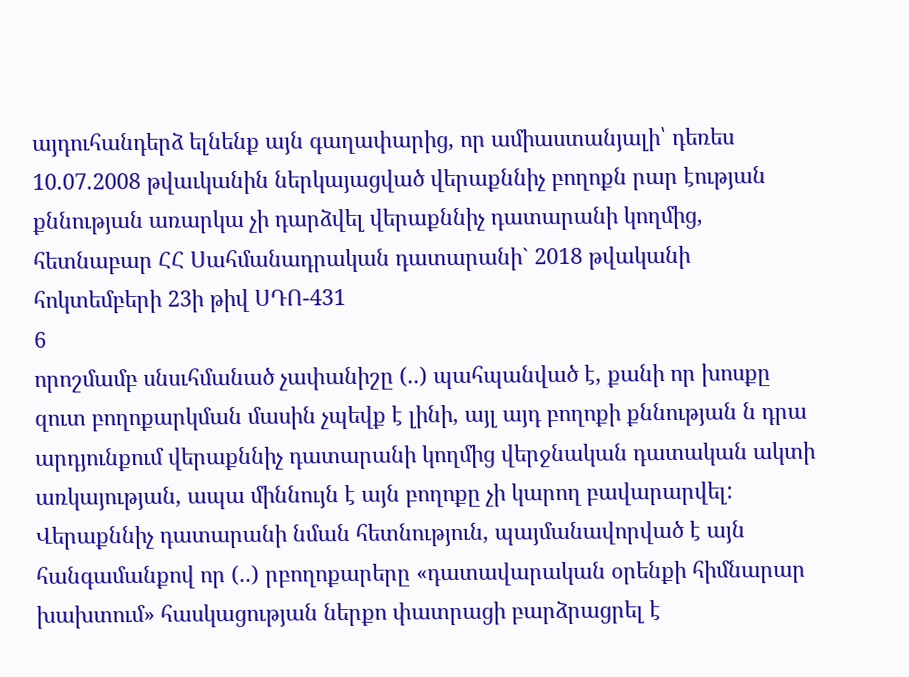այդուհանդերձ ելնենք այն գաղափարից, որ ամիաստանյալի՝ դեռես 10.07.2008 թվաւկանին ներկայացված վերաքննիչ բողոքն րար էության քննության առարկա չի դարձվել վերաքննիչ դատարանի կողմից, հետնաբար ՀՀ Սահմանադրական դատարանի` 2018 թվականի հոկտեմբերի 23ի թիվ ՍԴՈ-431
6
որոշմամբ սնսւհմանած չափանիշը (..) պահպանված է, քանի որ խոսքը զուտ բողոքարկման մասին չպեվք է լինի, այլ այդ բողոքի քննության ն դրա արդյունքում վերաքննիչ դատարանի կողմից վերջնական դատական ակտի առկայության, ապա միննույն է այն բողոքը չի կարող բավարարվել:
Վերաքննիչ դատարանի նման հետնություն, պայմանավորված է այն հանգամանքով որ (..) րբողոքարերը «դատավարական օրենքի հիմնարար խախտում» հասկացության ներքո փատրացի բարձրացրել է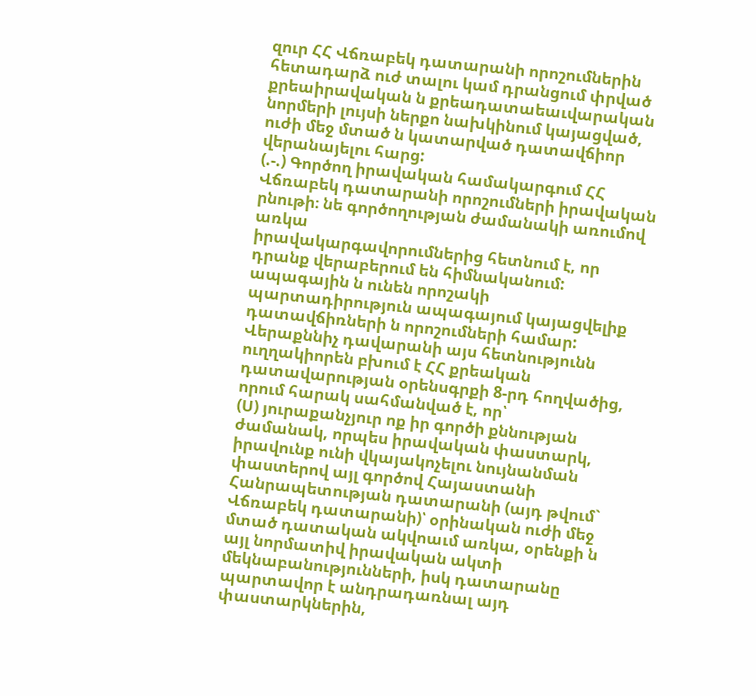զուր ՀՀ Վճռաբեկ դատարանի որոշումներին հետադարձ ուժ տալու կամ դրանցում փրված քրեաիրավական ն քրեադատաեաւվարական նորմերի լույսի ներքո նախկինում կայացված, ուժի մեջ մտած ն կատարված դատավճիոր վերանայելու հարց:
(.-.) Գործող իրավական համակարգում ՀՀ Վճռաբեկ դատարանի որոշումների իրավական րնութի։ նե գործողության ժամանակի առումով առկա
իրավակարգավորումներից հետնում է, որ դրանք վերաբերում են հիմնականում: ապագային ն ունեն որոշակի պարտադիրություն ապագայում կայացվելիք դատավճիռների ն որոշումների համար:
Վերաքննիչ դավարանի այս հետնությունն ուղղակիորեն բխում է ՀՀ քրեական դատավարության օրենսգրքի 8-րդ հողվածից, որում հարակ սահմանված է, որ՝
(Ս) յուրաքանչյուր ոք իր գործի քննության ժամանակ, որպես իրավական փաստարկ, իրավունք ունի վկայակոչելու նույնանման փաստերով այլ գործով Հայաստանի Հանրապետության դատարանի (այդ թվում` Վճռաբեկ դատարանի)՝ օրինական ուժի մեջ մտած դատական ակվոաւմ առկա, օրենքի ն այլ նորմատիվ իրավական ակտի մեկնաբանությունների, իսկ դատարանը պարտավոր է անդրադառնալ այդ փաստարկներին,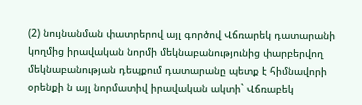(2) նույնանման փատրերով այլ գործով Վճռարեկ դատարանի կողմից իրավական նորմի մեկնաբանությունից փարբերվող մեկնաբանության դեպքում դատարանը պետք է հիմնավորի օրենքի ն այլ նորմատիվ իրավական ակտի` Վճռաբեկ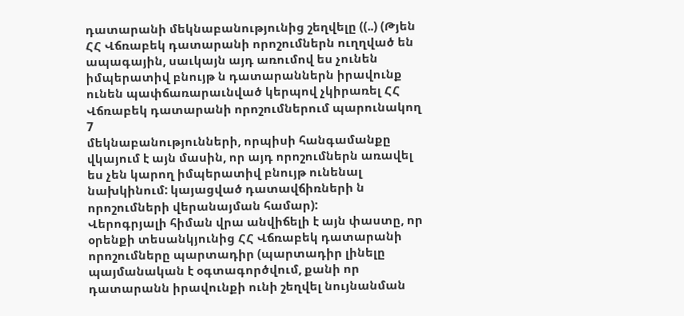դատարանի մեկնաբանությունից շեղվելը ((..) (Թյեն ՀՀ Վճռաբեկ դատարանի որոշումներն ուղղված են ապագային, սաւկայն այդ առումով ես չունեն իմպերատիվ բնույթ ն դատարաններն իրավունք ունեն պափճառարաւնված կերպով չկիրառել ՀՀ Վճռաբեկ դատարանի որոշումներում պարունակող
7
մեկնաբանությունների, որպիսի հանգամանքը վկայում է այն մասին, որ այդ որոշումներն առավել ես չեն կարող իմպերատիվ բնույթ ունենալ նախկինում: կայացված դատավճիռների ն որոշումների վերանայման համար):
Վերոգրյալի հիման վրա անվիճելի է այն փաստը, որ օրենքի տեսանկյունից ՀՀ Վճռաբեկ դատարանի որոշումները պարտադիր (պարտադիր լինելը պայմանական է օգտագործվում, քանի որ դատարանն իրավունքի ունի շեղվել նույնանման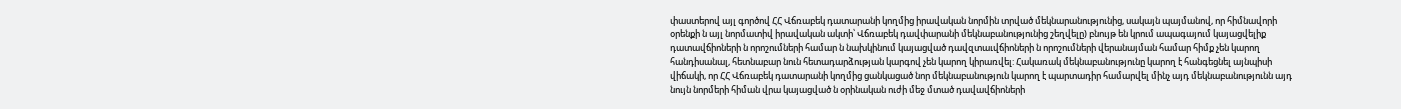փաստերով այլ գործով ՀՀ Վճռաբեկ դատարանի կողմից իրավական նորմին տրված մեկնարանությունից, սակայն պայմանով, որ հիմնավորի օրենքի ն այլ նորմատիվ իրավական ակտի՝ Վճռաբեկ դավփարանի մեկնաբանությունից շեղվելը) բնույթ են կրում ապագայում կայացվելիք դատավճիոների ն որոշումների համար ն նախկինում կայացված դավզտաւվճիոների ն որոշումների վերանայման համար հիմք չեն կարող հանդիսանալ, հետնաբար նուն հետադարձության կարգով չեն կարող կիրառվել: Հակառակ մեկնաբանությունը կարող է հանգեցնել այնպիսի վիճակի, որ ՀՀ Վճռաբեկ դատարանի կողմից ցանկացած նոր մեկնաբանություն կարող է պարտադիր համարվել մինչ այդ մեկնաբանությունն այդ նույն նորմերի հիման վրա կայացված ն օրինական ուժի մեջ մտած դավավճիոների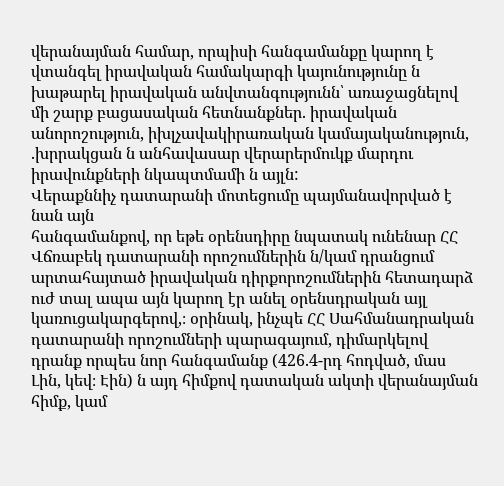վերանայման համար, որպիսի հանգամանքը կարող է վտանգել իրավական համակարգի կայունությունը ն խաթարել իրավական անվտանգությունն՝ առաջացնելով մի շարք բացասական հետնանքներ. իրավական անորոշություն, իխլչավակիրառական կամայականություն, .խրրակցան ն անհավասար վերարերմուկք մարդու իրավունքների նկապտմամի ն այլն:
Վերաքննիչ դատարանի մոտեցումը պայմանավորված է նան այն
հանգամանքով, որ եթե օրենսդիրը նպատակ ունենար ՀՀ Վճռաբեկ դատարանի որոշումներին ն/կամ դրանցում արտահայտած իրավական դիրքորոշումներին հետադարձ ուժ տալ ապա այն կարող էր անել օրենսդրական այլ
կառուցակարգերով,։ օրինակ, ինչպե ՀՀ Սահմանադրական դատարանի որոշումների պարագայում, դիմարկելով դրանք որպես նոր հանգամանք (426.4-րդ հոդված, մաս Լին, կեվ։ Էին) ն այդ հիմքով դատական ակտի վերանայման հիմք, կամ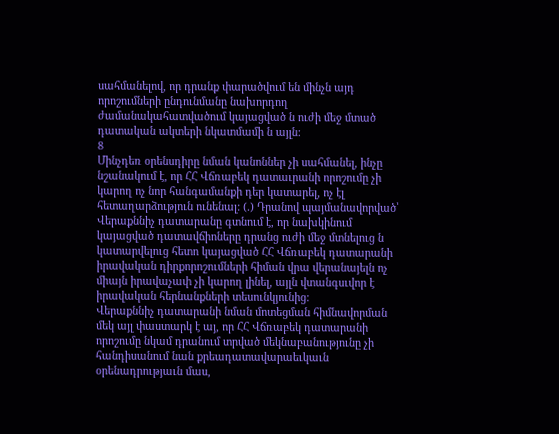սահմանելով, որ դրանք փարածվում են մինչն այդ որոշումների ընդունմանը նախորդող ժամանակահատվածում կայացված ն ուժի մեջ մտած դատական ակտերի նկատմամի ն այլն:
8
Մինչդեռ օրենսդիրը նման կանոններ չի սահմանել, ինչը նշանակում է, որ ՀՀ Վճռաբեկ դատաւրանի որոշումը չի կարող ոչ նոր հանգամանքի դեր կատարել, ոչ էլ հետաղարձություն ունենալ: (.) Դրանով պայմանավորված՝ Վերաքննիչ դատարանը գտնում է, որ նախկինում կայացված դատավճիոները դրանց ուժի մեջ մտնելուց ն կատարվելուց հետո կայացված ՀՀ Վճռաբեկ դատարանի իրավական դիրքորոշումների հիման վրա վերանայելն ոչ միայն իրավաչափ չի կարող լինել, այլն վտանգսւվոր է իրավական հերնանքների տեսունկյունից:
Վերաքննիչ դատարանի նման մոտեցման հիմնավորման մեկ այլ փաստարկ է այ, որ ՀՀ Վճռաբեկ դատարանի որոշումը նկամ դրանում տրված մեկնաբանությունը չի հանդիսանում նան քրեադատավարաեւկաւն օրենադրությաւն մաս,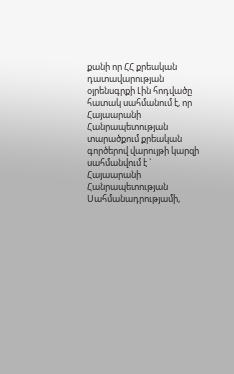քանի որ ՀՀ քրեական դատավարության օյրենսգրքի Լին հոդվածը հատակ սահմանում է, որ Հայաարանի Հանրապետության տարածքում քրեական գործերով վարույթի կարզի սահմանվում է ` Հայաարանի Հանրապետության
Սահմանադրությամի,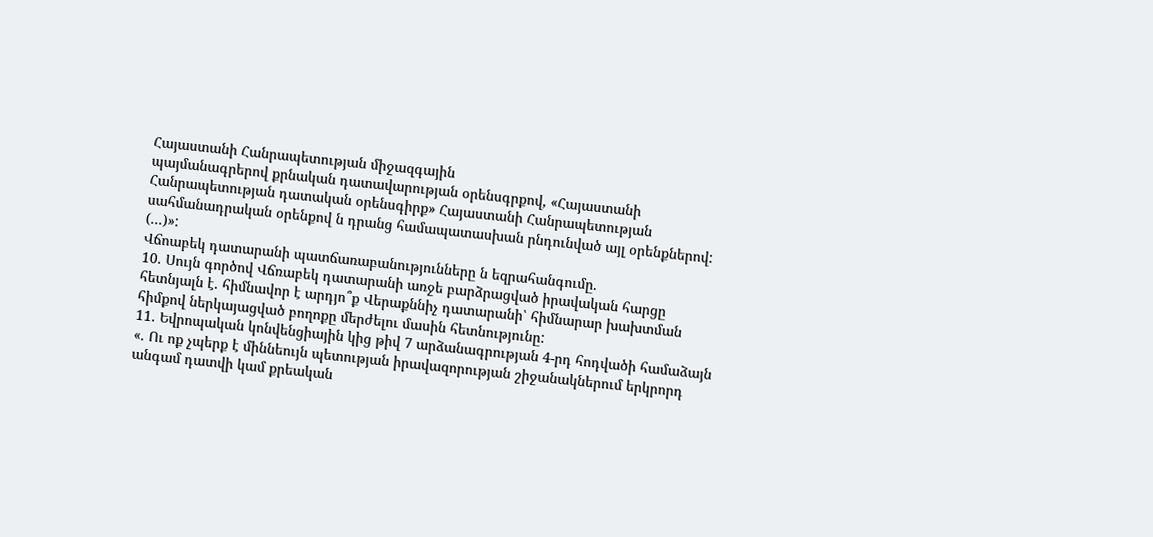Հայաստանի Հանրապետության միջազգային
պայմանագրերով քրնական դատավարության օրենսգրքով, «Հայաստանի Հանրապետության դատական օրենսգիրք» Հայաստանի Հանրապետության սահմանադրական օրենքով ն դրանց համապատասխան րնդունված այլ օրենքներով: (...)»:
Վճոաբեկ դատարանի պատճառաբանությունները ն եզրահանգումը.
10. Սույն գործով Վճռաբեկ դատարանի առջե բարձրացված իրավական հարցը հետնյալն է. հիմնավոր է արդյո՞ք Վերաքննիչ դատարանի՝ հիմնարար խախտման հիմքով ներկայացված բողոքը մերժելու մասին հետնությունը:
11. Եվրոպական կոնվենցիային կից թիվ 7 արձանագրության 4-րդ հոդվածի համաձայն «. Ու ոք չպերք է միննեույն պետության իրավազորության շիջանակներում երկրորդ անգամ դատվի կամ քրեական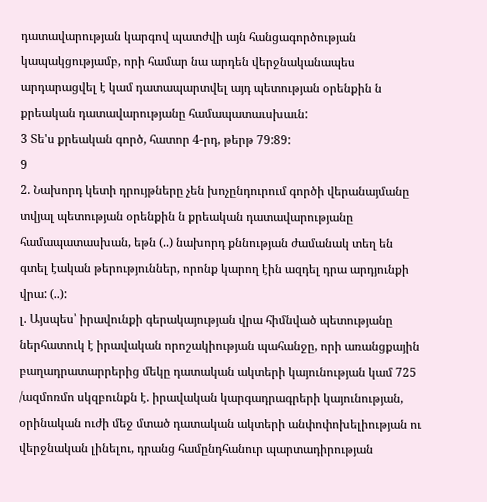դատավարության կարգով պատժվի այն հանցագործության կապակցությամբ, որի համար նա արդեն վերջնականապես արդարացվել է կամ դատապարտվել այդ պետության օրենքին ն քրեական դատավարությանը համապատաւսխաւն:
3 Տե'ս քրեական գործ, հատոր 4-րդ, թերթ 79:89:
9
2. Նախորդ կետի դրույթները չեն խոչընդուրում գործի վերանայմանը տվյալ պետության օրենքին ն քրեական դատավարությանը համապատասխան, եթն (..) նախորդ քննության ժամանակ տեղ են գտել էական թերություններ, որոնք կարող էին ազդել դրա արդյունքի վրա: (..):
լ. Այսպես՝ իրավունքի գերակայության վրա հիմնված պետությանը ներհատուկ է իրավական որոշակիության պահանջը, որի առանցքային բաղադրատարրերից մեկը դատական ակտերի կայունության կամ 725 /ազմոռմո սկզբունքն է. իրավական կարգադրագրերի կայունության, օրինական ուժի մեջ մտած դատական ակտերի անփոփոխելիության ու վերջնական լինելու, դրանց համընդհանուր պարտադիրության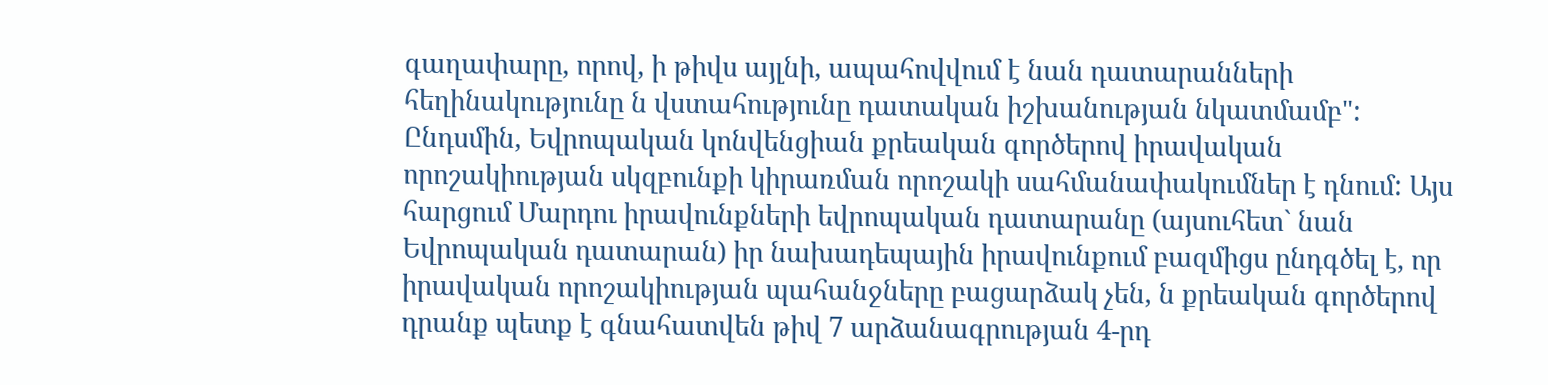գաղափարը, որով, ի թիվս այլնի, ապահովվում է նան դատարանների հեղինակությունը ն վստահությունը դատական իշխանության նկատմամբ": Ընդսմին, Եվրոպական կոնվենցիան քրեական գործերով իրավական որոշակիության սկզբունքի կիրառման որոշակի սահմանափակումներ է դնում: Այս հարցում Մարդու իրավունքների եվրոպական դատարանը (այսուհետ` նան Եվրոպական դատարան) իր նախադեպային իրավունքում բազմիցս ընդգծել է, որ իրավական որոշակիության պահանջները բացարձակ չեն, ն քրեական գործերով դրանք պետք է գնահատվեն թիվ 7 արձանագրության 4-րդ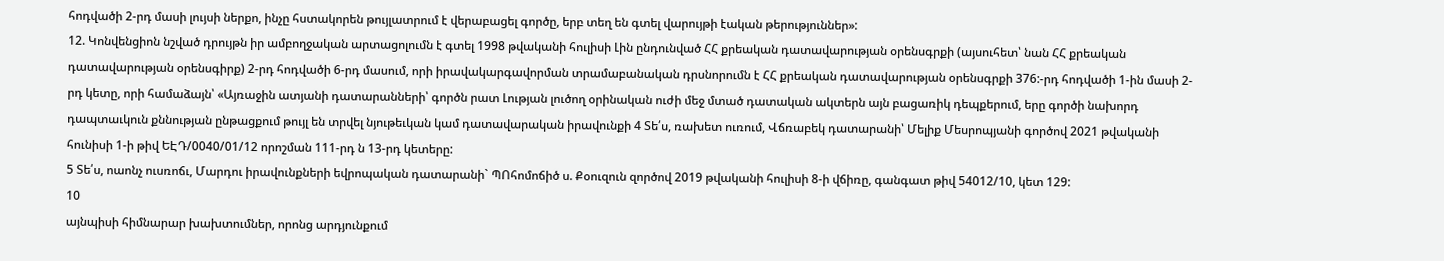հոդվածի 2-րդ մասի լույսի ներքո, ինչը հստակորեն թույլատրում է վերաբացել գործը, երբ տեղ են գտել վարույթի էական թերություններ»:
12. Կոնվենցիոն նշված դրույթն իր ամբողջական արտացոլումն է գտել 1998 թվականի հուլիսի Լին ընդունված ՀՀ քրեական դատավարության օրենսգրքի (այսուհետ՝ նան ՀՀ քրեական դատավարության օրենսգիրք) 2-րդ հոդվածի 6-րդ մասում, որի իրավակարգավորման տրամաբանական դրսնորումն է ՀՀ քրեական դատավարության օրենսգրքի 376:-րդ հոդվածի 1-ին մասի 2-րդ կետը, որի համաձայն՝ «Այռաջին ատյանի դատարանների՝ գործն րատ Լության լուծող օրինական ուժի մեջ մտած դատական ակտերն այն բացառիկ դեպքերում, երը գործի նախորդ դապտաւկուն քննության ընթացքում թույլ են տրվել նյութեւկան կամ դատավարական իրավունքի 4 Տե՛ս, ռախետ ուռում, Վճռաբեկ դատարանի՝ Մելիք Մեսրոպյանի գործով 2021 թվականի հունիսի 1-ի թիվ ԵԷԴ/0040/01/12 որոշման 111-րդ ն 13-րդ կետերը:
5 Տե՛ս, ոաոնչ ուսռոճւ, Մարդու իրավունքների եվրոպական դատարանի` ՊՈհոմոճիծ ս. Քօուզուն զործով 2019 թվականի հուլիսի 8-ի վճիռը, գանգատ թիվ 54012/10, կետ 129:
10
այնպիսի հիմնարար խախտումներ, որոնց արդյունքում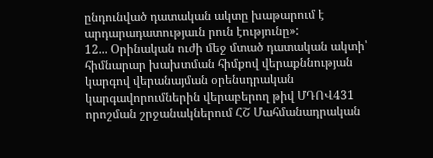ընդունված դատական ակտը խաթարում է արդարադատությաւն րուն էությունը»:
12... Օրինական ուժի մեջ մտած դատական ակտի՝ հիմնարար խախտման հիմքով վերաքննության կարգով վերանայման օրենսդրական կարգավորումներին վերաբերող թիվ ՄԴՈՎ431 որոշման շրջանակներում ՀՇ Մահմանադրական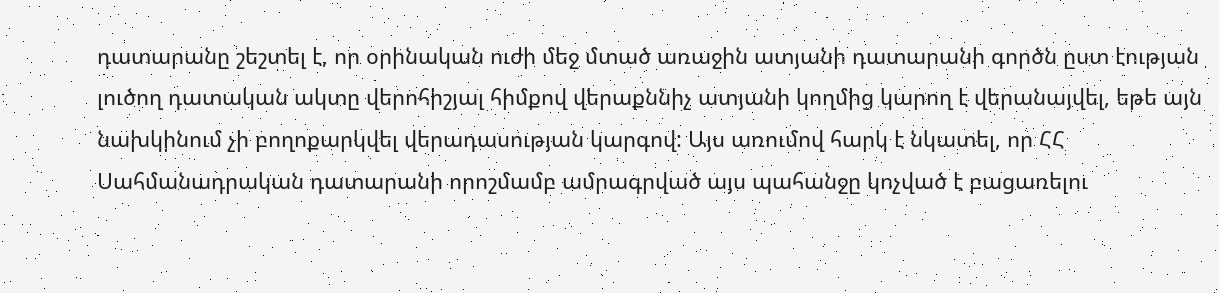դատարանը շեշտել է, որ օրինական ուժի մեջ մտած առաջին ատյանի դատարանի գործն ըստ էության լուծող դատական ակտը վերոհիշյալ հիմքով վերաքննիչ ատյանի կողմից կարող է վերանայվել, եթե այն նախկինում չի բողոքարկվել վերադասության կարգով: Այս առումով հարկ է նկատել, որ ՀՀ Սահմանադրական դատարանի որոշմամբ ամրագրված այս պահանջը կոչված է բացառելու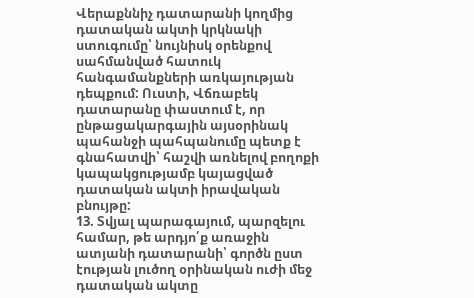Վերաքննիչ դատարանի կողմից դատական ակտի կրկնակի ստուգումը՝ նույնիսկ օրենքով սահմանված հատուկ հանգամանքների առկայության դեպքում: Ուստի, Վճռաբեկ դատարանը փաստում է, որ ընթացակարգային այսօրինակ պահանջի պահպանումը պետք է գնահատվի՝ հաշվի առնելով բողոքի կապակցությամբ կայացված դատական ակտի իրավական բնույթը:
13. Տվյալ պարագայում, պարզելու համար, թե արդյո՛ք առաջին ատյանի դատարանի՝ գործն ըստ էության լուծող օրինական ուժի մեջ դատական ակտը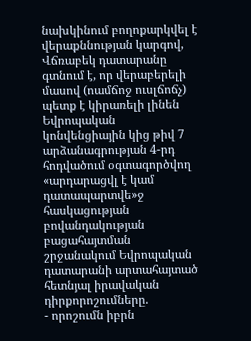նախկինում բողոքարկվել է վերաքննության կարգով, Վճռաբեկ դատարանը գտնում է, որ վերաբերելի մասով (ոամճոջ ուսլճոճչ) պետք է կիրառելի լինեն Եվրոպական կոնվենցիային կից թիվ 7 արձանագրության 4-րդ հոդվածում օգտագործվող «արդարացվլ է կամ դատապարտվե»ջ հասկացության բովանդակության բացահայտման շրջանակում Եվրոպական դատարանի արտահայտած հետնյալ իրավական դիրքորոշումները.
- որոշումն իբրն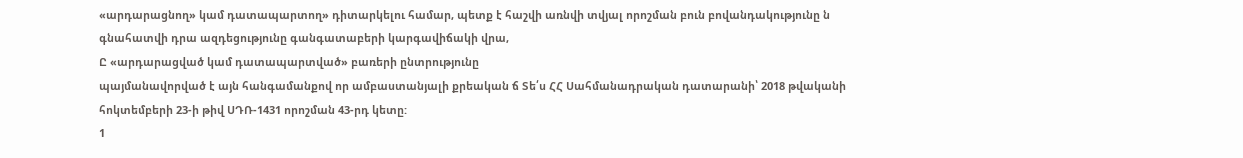«արդարացնող» կամ դատապարտող» դիտարկելու համար, պետք է հաշվի առնվի տվյալ որոշման բուն բովանդակությունը ն գնահատվի դրա ազդեցությունը գանգատաբերի կարգավիճակի վրա,
Ը «արդարացված կամ դատապարտված» բառերի ընտրությունը
պայմանավորված է այն հանգամանքով որ ամբաստանյալի քրեական ճ Տե՛ս ՀՀ Սահմանադրական դատարանի՝ 2018 թվականի հոկտեմբերի 23-ի թիվ ՍԴՌ-1431 որոշման 43-րդ կետը:
1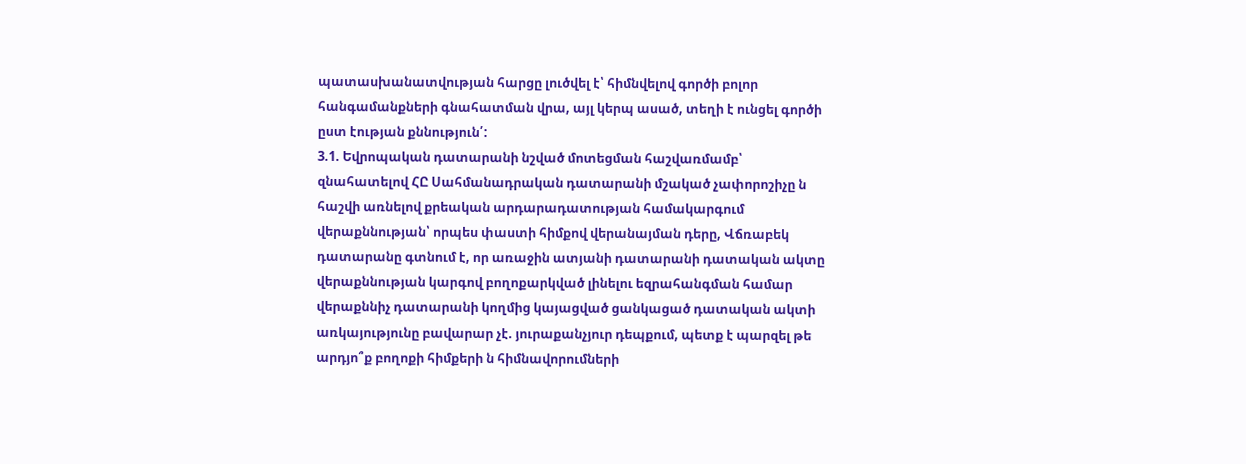պատասխանատվության հարցը լուծվել է՝ հիմնվելով գործի բոլոր հանգամանքների գնահատման վրա, այլ կերպ ասած, տեղի է ունցել գործի ըստ էության քննություն՛:
3.1. Եվրոպական դատարանի նշված մոտեցման հաշվառմամբ՝ զնահատելով ՀԸ Սահմանադրական դատարանի մշակած չափորոշիչը ն հաշվի առնելով քրեական արդարադատության համակարգում վերաքննության՝ որպես փաստի հիմքով վերանայման դերը, Վճռաբեկ դատարանը գտնում է, որ առաջին ատյանի դատարանի դատական ակտը վերաքննության կարգով բողոքարկված լինելու եզրահանգման համար վերաքննիչ դատարանի կողմից կայացված ցանկացած դատական ակտի առկայությունը բավարար չէ. յուրաքանչյուր դեպքում, պետք է պարզել թե արդյո՞ք բողոքի հիմքերի ն հիմնավորումների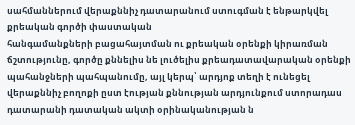սահմաններում վերաքննիչ դատարանում ստուգման է ենթարկվել քրեական գործի փաստական
հանգամանքների բացահայտման ու քրեական օրենքի կիրառման ճշտությունը, գործը քննելիս նե լուծելիս քրեադատավարական օրենքի պահանջների պահպանումը, այլ կերպ՝ արդյոք տեղի է ունեցել վերաքննիչ բողոքի ըստ էության քննության արդյունքում ստորադաս դատարանի դատական ակտի օրինականության ն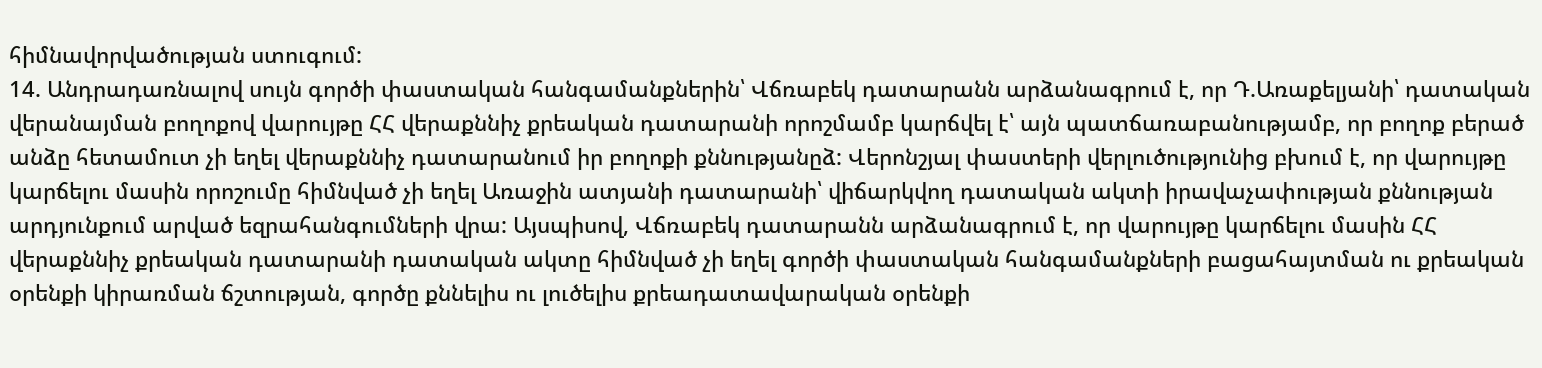հիմնավորվածության ստուգում:
14. Անդրադառնալով սույն գործի փաստական հանգամանքներին՝ Վճռաբեկ դատարանն արձանագրում է, որ Դ.Առաքելյանի՝ դատական վերանայման բողոքով վարույթը ՀՀ վերաքննիչ քրեական դատարանի որոշմամբ կարճվել է՝ այն պատճառաբանությամբ, որ բողոք բերած անձը հետամուտ չի եղել վերաքննիչ դատարանում իր բողոքի քննությանըձ: Վերոնշյալ փաստերի վերլուծությունից բխում է, որ վարույթը կարճելու մասին որոշումը հիմնված չի եղել Առաջին ատյանի դատարանի՝ վիճարկվող դատական ակտի իրավաչափության քննության արդյունքում արված եզրահանգումների վրա: Այսպիսով, Վճռաբեկ դատարանն արձանագրում է, որ վարույթը կարճելու մասին ՀՀ վերաքննիչ քրեական դատարանի դատական ակտը հիմնված չի եղել գործի փաստական հանգամանքների բացահայտման ու քրեական օրենքի կիրառման ճշտության, գործը քննելիս ու լուծելիս քրեադատավարական օրենքի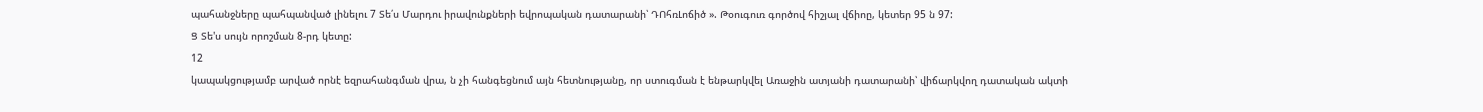պահանջները պահպանված լինելու 7 Տե՛ս Մարդու իրավունքների եվրոպական դատարանի՝ ԴՈհռԼոճիծ ». Թօուգուռ գործով հիշյալ վճիոը, կետեր 95 ն 97:
Ց Տե'ս սույն որոշման 8-րդ կետը:
12
կապակցությամբ արված որնէ եզրահանգման վրա, ն չի հանգեցնում այն հետնությանը, որ ստուգման է ենթարկվել Առաջին ատյանի դատարանի՝ վիճարկվող դատական ակտի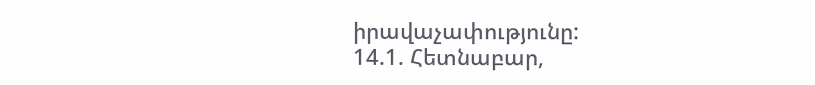իրավաչափությունը:
14.1. Հետնաբար,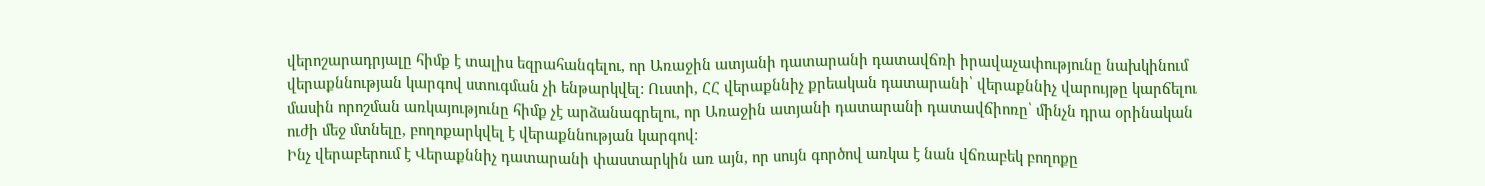վերոշարադրյալը հիմք է տալիս եզրահանգելու, որ Առաջին ատյանի դատարանի դատավճռի իրավաչափությունը նախկինում վերաքննության կարգով ստուգման չի ենթարկվել: Ուստի, ՀՀ վերաքննիչ քրեական դատարանի՝ վերաքննիչ վարույթը կարճելու մասին որոշման առկայությունը հիմք չէ արձանագրելու, որ Առաջին ատյանի դատարանի դատավճիոռը՝ մինչն դրա օրինական ուժի մեջ մտնելը, բողոքարկվել է վերաքննության կարգով:
Ինչ վերաբերում է Վերաքննիչ դատարանի փաստարկին առ այն, որ սույն գործով առկա է նան վճռաբեկ բողոքը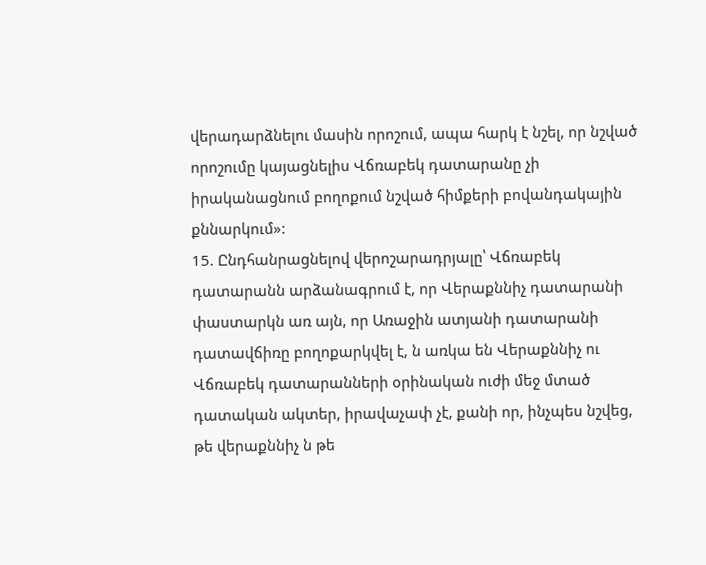վերադարձնելու մասին որոշում, ապա հարկ է նշել, որ նշված որոշումը կայացնելիս Վճռաբեկ դատարանը չի իրականացնում բողոքում նշված հիմքերի բովանդակային քննարկում»:
15. Ընդհանրացնելով վերոշարադրյալը՝ Վճռաբեկ դատարանն արձանագրում է, որ Վերաքննիչ դատարանի փաստարկն առ այն, որ Առաջին ատյանի դատարանի դատավճիռը բողոքարկվել է, ն առկա են Վերաքննիչ ու Վճռաբեկ դատարանների օրինական ուժի մեջ մտած դատական ակտեր, իրավաչափ չէ, քանի որ, ինչպես նշվեց, թե վերաքննիչ ն թե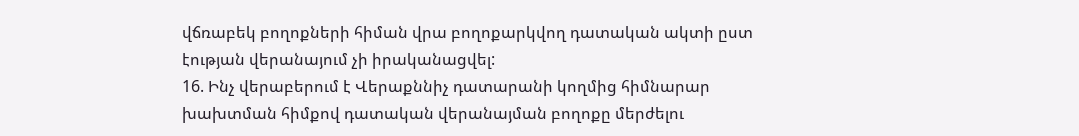վճռաբեկ բողոքների հիման վրա բողոքարկվող դատական ակտի ըստ էության վերանայում չի իրականացվել:
16. Ինչ վերաբերում է Վերաքննիչ դատարանի կողմից հիմնարար խախտման հիմքով դատական վերանայման բողոքը մերժելու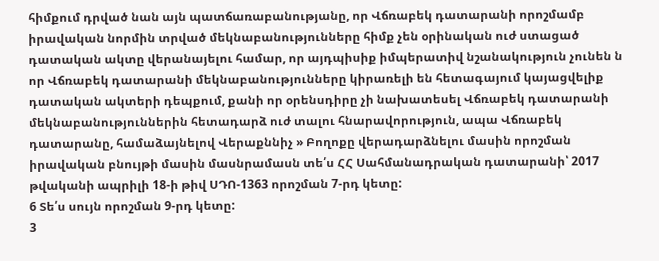հիմքում դրված նան այն պատճառաբանությանը, որ Վճռաբեկ դատարանի որոշմամբ իրավական նորմին տրված մեկնաբանությունները հիմք չեն օրինական ուժ ստացած դատական ակտը վերանայելու համար, որ այդպիսիք իմպերատիվ նշանակություն չունեն ն որ Վճռաբեկ դատարանի մեկնաբանությունները կիրառելի են հետագայում կայացվելիք դատական ակտերի դեպքում, քանի որ օրենսդիրը չի նախատեսել Վճռաբեկ դատարանի մեկնաբանություններին հետադարձ ուժ տալու հնարավորություն, ապա Վճռաբեկ դատարանը, համաձայնելով Վերաքննիչ » Բողոքը վերադարձնելու մասին որոշման իրավական բնույթի մասին մասնրամասն տե՛ս ՀՀ Սահմանադրական դատարանի՝ 2017 թվականի ապրիլի 18-ի թիվ ՍԴՈ-1363 որոշման 7-րդ կետը:
6 Տե՛ս սույն որոշման 9-րդ կետը:
3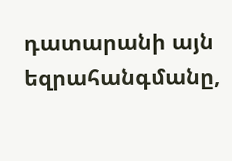դատարանի այն եզրահանգմանը,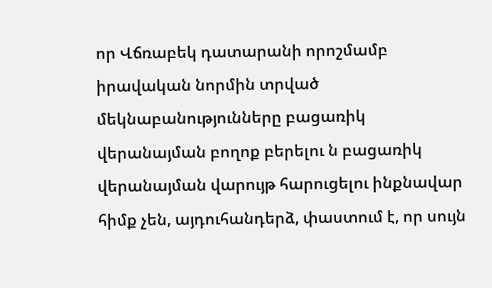որ Վճռաբեկ դատարանի որոշմամբ իրավական նորմին տրված մեկնաբանությունները բացառիկ վերանայման բողոք բերելու ն բացառիկ վերանայման վարույթ հարուցելու ինքնավար հիմք չեն, այդուհանդերձ, փաստում է, որ սույն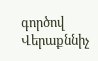գործով Վերաքննիչ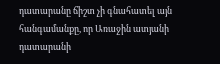դատարանը ճիշտ չի գնահատել այն հանգամանքը, որ Առաջին ատյանի դատարանի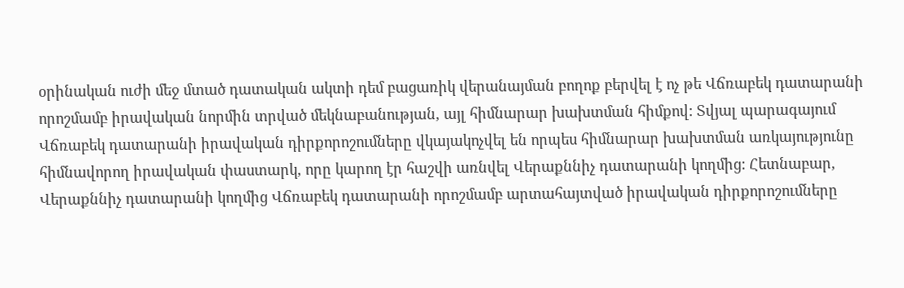օրինական ուժի մեջ մտած դատական ակտի դեմ բացառիկ վերանայման բողոք բերվել է ոչ թե Վճռաբեկ դատարանի որոշմամբ իրավական նորմին տրված մեկնաբանության, այլ հիմնարար խախտման հիմքով: Տվյալ պարագայում Վճռաբեկ դատարանի իրավական դիրքորոշումները վկայակոչվել են որպես հիմնարար խախտման առկայությունը հիմնավորող իրավական փաստարկ, որը կարող էր հաշվի առնվել Վերաքննիչ դատարանի կողմից: Հետնաբար, Վերաքննիչ դատարանի կողմից Վճռաբեկ դատարանի որոշմամբ արտահայտված իրավական դիրքորոշումները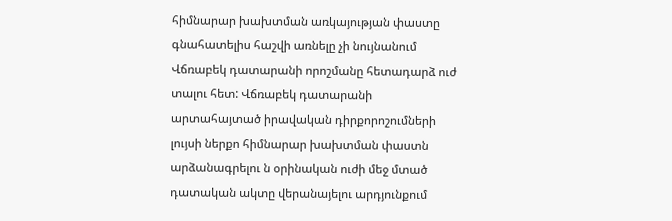հիմնարար խախտման առկայության փաստը գնահատելիս հաշվի առնելը չի նույնանում Վճռաբեկ դատարանի որոշմանը հետադարձ ուժ տալու հետ: Վճռաբեկ դատարանի արտահայտած իրավական դիրքորոշումների լույսի ներքո հիմնարար խախտման փաստն արձանագրելու ն օրինական ուժի մեջ մտած դատական ակտը վերանայելու արդյունքում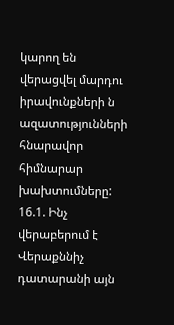կարող են վերացվել մարդու իրավունքների ն ազատությունների հնարավոր հիմնարար խախտումները:
16.1. Ինչ վերաբերում է Վերաքննիչ դատարանի այն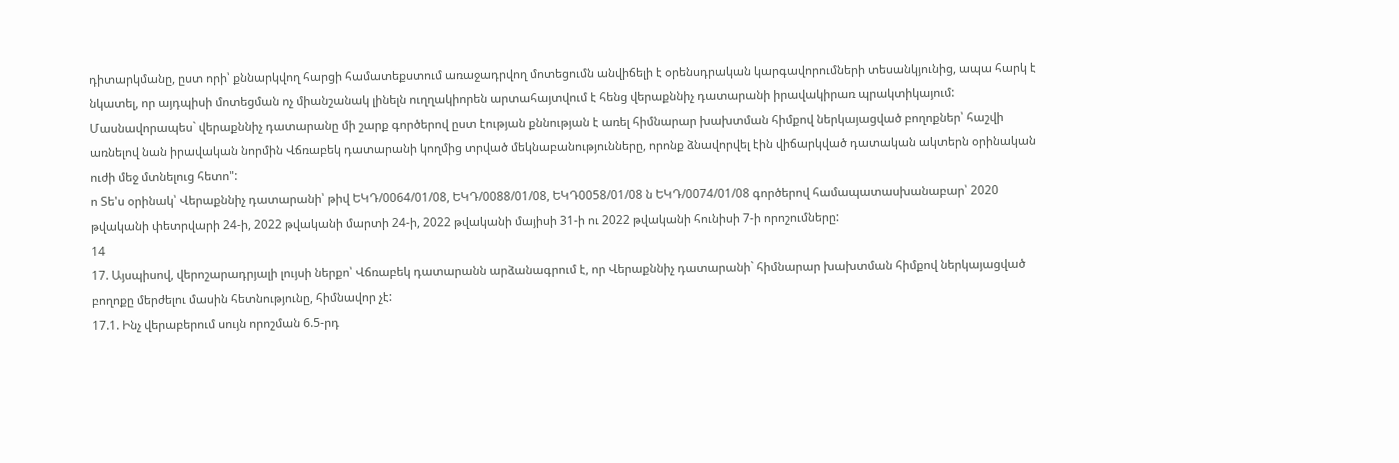դիտարկմանը, ըստ որի՝ քննարկվող հարցի համատեքստում առաջադրվող մոտեցումն անվիճելի է օրենսդրական կարգավորումների տեսանկյունից, ապա հարկ է նկատել, որ այդպիսի մոտեցման ոչ միանշանակ լինելն ուղղակիորեն արտահայտվում է հենց վերաքննիչ դատարանի իրավակիրառ պրակտիկայում: Մասնավորապես` վերաքննիչ դատարանը մի շարք գործերով ըստ էության քննության է առել հիմնարար խախտման հիմքով ներկայացված բողոքներ՝ հաշվի առնելով նան իրավական նորմին Վճռաբեկ դատարանի կողմից տրված մեկնաբանությունները, որոնք ձնավորվել էին վիճարկված դատական ակտերն օրինական ուժի մեջ մտնելուց հետո":
ո Տե'ս օրինակ՝ Վերաքննիչ դատարանի՝ թիվ ԵԿԴ/0064/01/08, ԵԿԴ/0088/01/08, ԵԿԴ0058/01/08 ն ԵԿԴ/0074/01/08 գործերով համապատասխանաբար՝ 2020 թվականի փետրվարի 24-ի, 2022 թվականի մարտի 24-ի, 2022 թվականի մայիսի 31-ի ու 2022 թվականի հունիսի 7-ի որոշումները:
14
17. Այսպիսով, վերոշարադրյալի լույսի ներքո՝ Վճռաբեկ դատարանն արձանագրում է, որ Վերաքննիչ դատարանի` հիմնարար խախտման հիմքով ներկայացված բողոքը մերժելու մասին հետնությունը, հիմնավոր չէ:
17.1. Ինչ վերաբերում սույն որոշման 6.5-րդ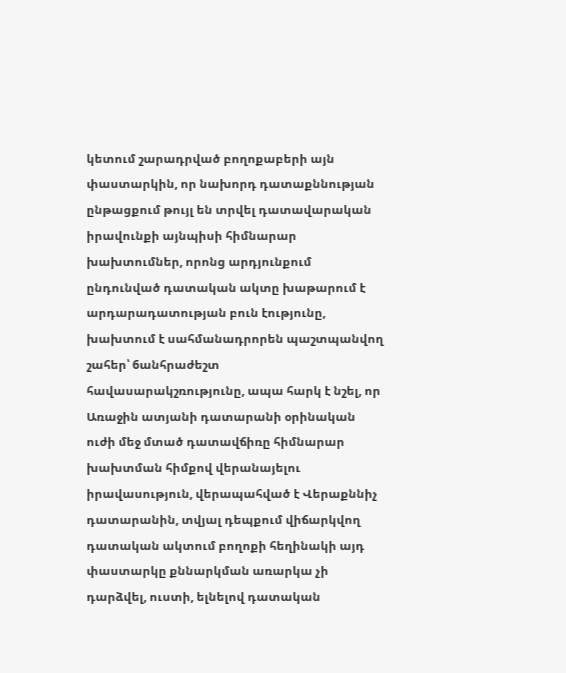կետում շարադրված բողոքաբերի այն փաստարկին, որ նախորդ դատաքննության ընթացքում թույլ են տրվել դատավարական իրավունքի այնպիսի հիմնարար խախտումներ, որոնց արդյունքում ընդունված դատական ակտը խաթարում է արդարադատության բուն էությունը, խախտում է սահմանադրորեն պաշտպանվող շահեր՝ 6անհրաժեշտ
հավասարակշռությունը, ապա հարկ է նշել, որ Առաջին ատյանի դատարանի օրինական ուժի մեջ մտած դատավճիռը հիմնարար խախտման հիմքով վերանայելու իրավասություն, վերապահված է Վերաքննիչ դատարանին, տվյալ դեպքում վիճարկվող դատական ակտում բողոքի հեղինակի այդ փաստարկը քննարկման առարկա չի դարձվել, ուստի, ելնելով դատական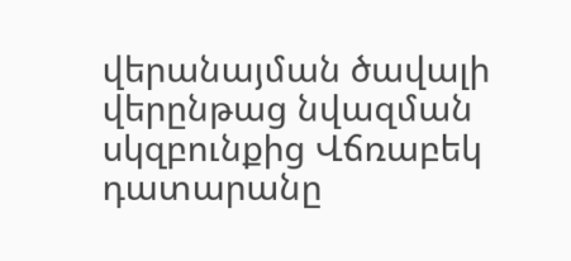վերանայման ծավալի վերընթաց նվազման սկզբունքից Վճռաբեկ դատարանը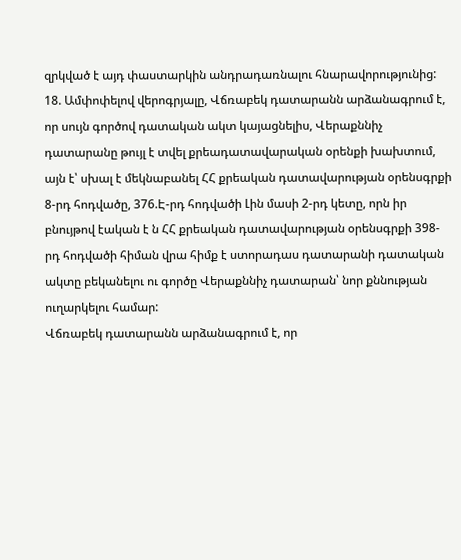զրկված է այդ փաստարկին անդրադառնալու հնարավորությունից:
18. Ամփոփելով վերոգրյալը, Վճռաբեկ դատարանն արձանագրում է, որ սույն գործով դատական ակտ կայացնելիս, Վերաքննիչ դատարանը թույլ է տվել քրեադատավարական օրենքի խախտում, այն է՝ սխալ է մեկնաբանել ՀՀ քրեական դատավարության օրենսգրքի 8-րդ հոդվածը, 376.Է-րդ հոդվածի Լին մասի 2-րդ կետը, որն իր բնույթով էական է ն ՀՀ քրեական դատավարության օրենսգրքի 398-րդ հոդվածի հիման վրա հիմք է ստորադաս դատարանի դատական ակտը բեկանելու ու գործը Վերաքննիչ դատարան՝ նոր քննության ուղարկելու համար:
Վճռաբեկ դատարանն արձանագրում է, որ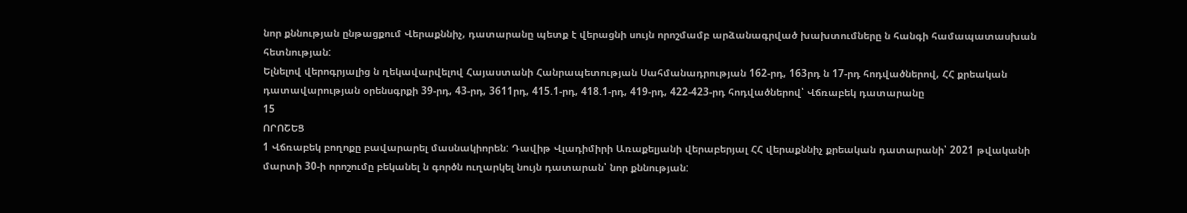նոր քննության ընթացքում Վերաքննիչ, դատարանը պետք է վերացնի սույն որոշմամբ արձանագրված խախտումները ն հանգի համապատասխան հետնության:
Ելնելով վերոգրյալից ն ղեկավարվելով Հայաստանի Հանրապետության Սահմանադրության 162-րդ, 163րդ ն 17-րդ հոդվածներով, ՀՀ քրեական դատավարության օրենսգրքի 39-րդ, 43-րդ, 3611րդ, 415.1-րդ, 418.1-րդ, 419-րդ, 422-423-րդ հոդվածներով՝ Վճռաբեկ դատարանը
15
ՈՐՈՇԵՑ
1 Վճռաբեկ բողոքը բավարարել մասնակիորեն: Դավիթ Վլադիմիրի Առաքելյանի վերաբերյալ ՀՀ վերաքննիչ քրեական դատարանի՝ 2021 թվականի մարտի 30-ի որոշումը բեկանել ն գործն ուղարկել նույն դատարան՝ նոր քննության: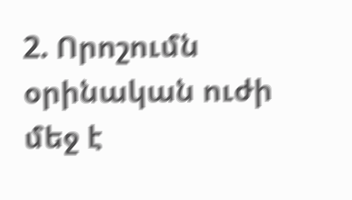2. Որոշումն օրինական ուժի մեջ է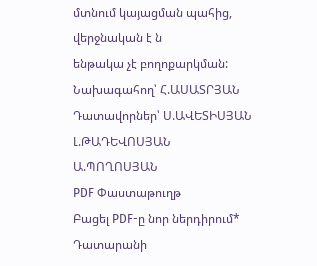մտնում կայացման պահից, վերջնական է ն
ենթակա չէ բողոքարկման:
Նախագահող՝ Հ.ԱՍԱՏՐՅԱՆ
Դատավորներ՝ Ս.ԱՎԵՏԻՍՅԱՆ
Լ.ԹԱԴԵՎՈՍՅԱՆ
Ա.ՊՈՂՈՍՅԱՆ
PDF Փաստաթուղթ
Բացել PDF-ը նոր ներդիրում* Դատարանի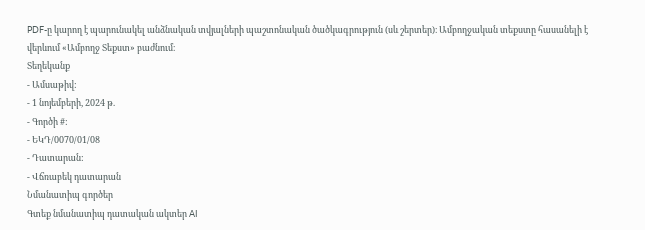PDF-ը կարող է պարունակել անձնական տվյալների պաշտոնական ծածկագրություն (սև շերտեր)։ Ամբողջական տեքստը հասանելի է վերևում «Ամբողջ Տեքստ» բաժնում։
Տեղեկանք
- Ամսաթիվ:
- 1 նոյեմբերի, 2024 թ.
- Գործի #:
- ԵԿԴ/0070/01/08
- Դատարան:
- Վճռաբեկ դատարան
Նմանատիպ գործեր
Գտեք նմանատիպ դատական ակտեր AI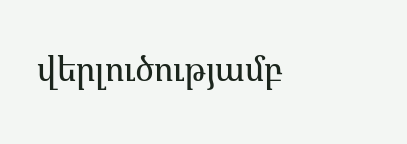վերլուծությամբ